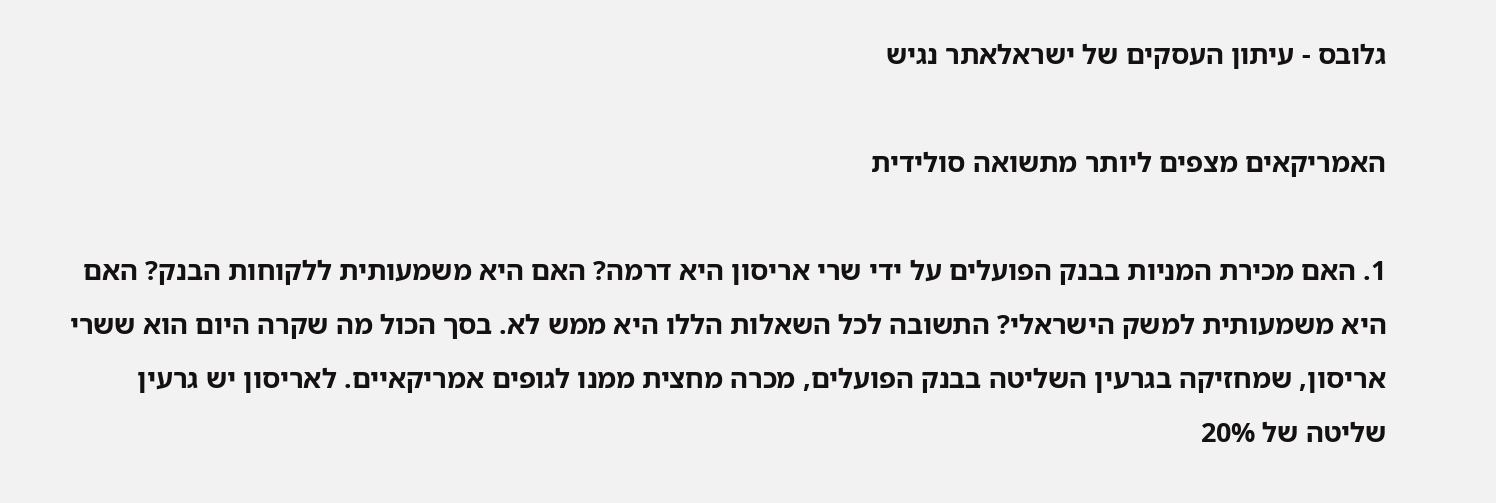גלובס - עיתון העסקים של ישראלאתר נגיש

האמריקאים מצפים ליותר מתשואה סולידית

1. האם מכירת המניות בבנק הפועלים על ידי שרי אריסון היא דרמה? האם היא משמעותית ללקוחות הבנק? האם היא משמעותית למשק הישראלי? התשובה לכל השאלות הללו היא ממש לא. בסך הכול מה שקרה היום הוא ששרי אריסון, שמחזיקה בגרעין השליטה בבנק הפועלים, מכרה מחצית ממנו לגופים אמריקאיים. לאריסון יש גרעין שליטה של 20%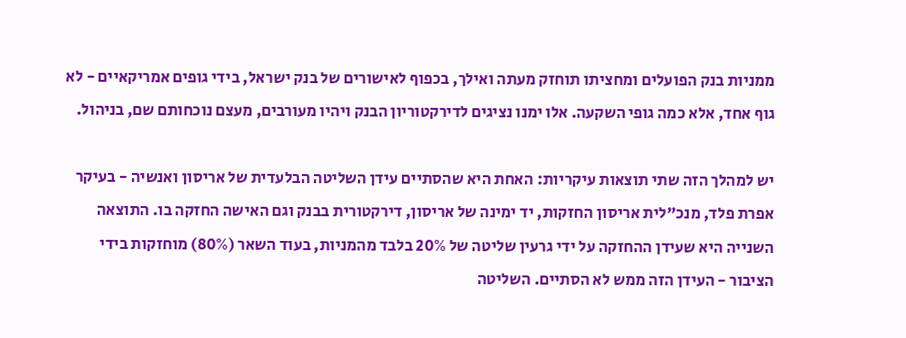ממניות בנק הפועלים ומחציתו תוחזק מעתה ואילך, בכפוף לאישורים של בנק ישראל, בידי גופים אמריקאיים - לא גוף אחד, אלא כמה גופי השקעה. אלו ימנו נציגים לדירקטוריון הבנק ויהיו מעורבים, מעצם נוכחותם שם, בניהול.

יש למהלך הזה שתי תוצאות עיקריות: האחת היא שהסתיים עידן השליטה הבלעדית של אריסון ואנשיה - בעיקר אפרת פלד, מנכ"לית אריסון החזקות, יד ימינה של אריסון, דירקטורית בבנק וגם האישה החזקה בו. התוצאה השנייה היא שעידן ההחזקה על ידי גרעין שליטה של 20% בלבד מהמניות, בעוד השאר (80%) מוחזקות בידי הציבור - העידן הזה ממש לא הסתיים. השליטה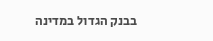בבנק הגדול במדינה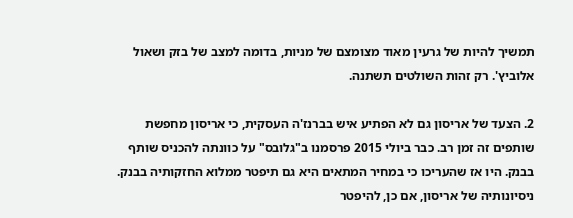תמשיך להיות של גרעין מאוד מצומצם של מניות, בדומה למצב של בזק ושאול אלוביץ'. רק זהות השולטים תשתנה.

2. הצעד של אריסון גם לא הפתיע איש בברנז'ה העסקית, כי אריסון מחפשת שותפים זה זמן רב. כבר ביולי 2015 פרסמנו ב"גלובס" על כוונתה להכניס שותף בבנק. היו אז שהעריכו כי במחיר המתאים היא גם תיפטר ממלוא החזקותיה בבנק. ניסיונותיה של אריסון, אם כן, להיפטר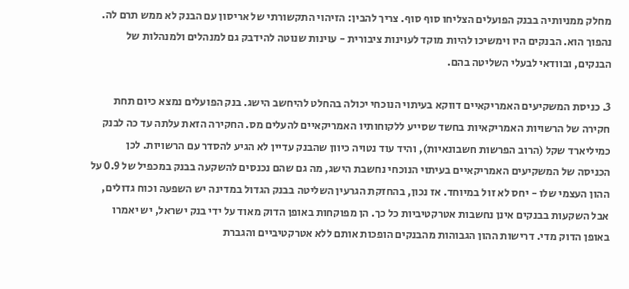מחלק ממניותיה בבנק הפועלים הצליחו סוף סוף. צריך להבין: הזיהוי התקשורתי של אריסון עם הבנק לא ממש תרם לה. נהפוך הוא. הבנקים היו וימשיכו להיות מוקד לעוינות ציבורית - עוינות שנוטה להידבק גם למנהלים ולמנהלות של הבנקים, ובוודאי לבעלי השליטה בהם.

3. כניסת המשקיעים האמריקאיים דווקא בעיתוי הנוכחי יכולה בהחלט להיחשב הישג. בנק הפועלים נמצא כיום תחת חקירה של הרשויות האמריקאיות בחשד שסייע ללקוחותיו האמריקאיים להעלים מס. החקירה הזאת עלתה עד כה לבנק כמיליארד שקל (הרוב הפרשות חשבונאיות), והיד עוד נטויה כיוון שהבנק עדיין לא הגיע להסדר עם הרשויות. לכן הכניסה של המשקיעים האמריקאיים בעיתוי הנוכחי נחשבת הישג, מה גם שהם נכנסים להשקעה בבנק במכפיל של 0.9 על ההון העצמי שלו - יחס לא זול במיוחד. אז נכון, בהחזקת הגרעין השליטה בבנק הגדול במדינה יש השפעה וכוח גדולים, אבל השקעות בבנקים אינן נחשבות אטרקטיביות כל כך. הן מפוקחות באופן הדוק מאוד על ידי בנק ישראל, יש יאמרו באופן הדוק מדי. דרישות ההון הגבוהות מהבנקים הופכות אותם ללא אטרקטיביים והגברת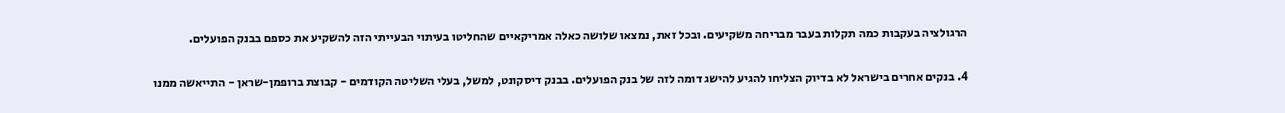הרגולציה בעקבות כמה תקלות בעבר מבריחה משקיעים. ובכל זאת, נמצאו שלושה כאלה אמריקאיים שהחליטו בעיתוי הבעייתי הזה להשקיע את כספם בבנק הפועלים.

4. בנקים אחרים בישראל לא בדיוק הצליחו להגיע להישג דומה לזה של בנק הפועלים. בבנק דיסקונט, למשל, בעלי השליטה הקודמים - קבוצת ברופמן-שראן - התייאשה ממנו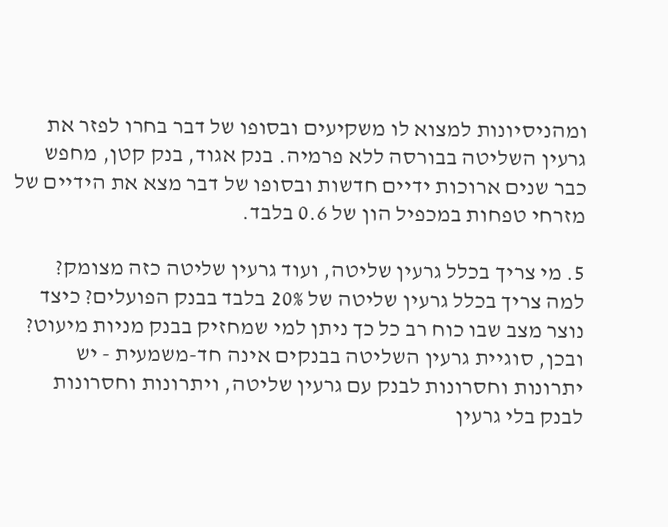ומהניסיונות למצוא לו משקיעים ובסופו של דבר בחרו לפזר את גרעין השליטה בבורסה ללא פרמיה. בנק אגוד, בנק קטן, מחפש כבר שנים ארוכות ידיים חדשות ובסופו של דבר מצא את הידיים של מזרחי טפחות במכפיל הון של 0.6 בלבד.

5. מי צריך בכלל גרעין שליטה, ועוד גרעין שליטה כזה מצומק? למה צריך בכלל גרעין שליטה של 20% בלבד בבנק הפועלים? כיצד נוצר מצב שבו כוח רב כל כך ניתן למי שמחזיק בבנק מניות מיעוט? ובכן, סוגיית גרעין השליטה בבנקים אינה חד-משמעית - יש יתרונות וחסרונות לבנק עם גרעין שליטה, ויתרונות וחסרונות לבנק בלי גרעין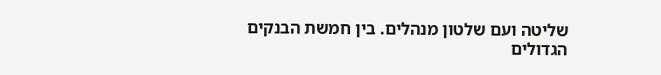שליטה ועם שלטון מנהלים. בין חמשת הבנקים הגדולים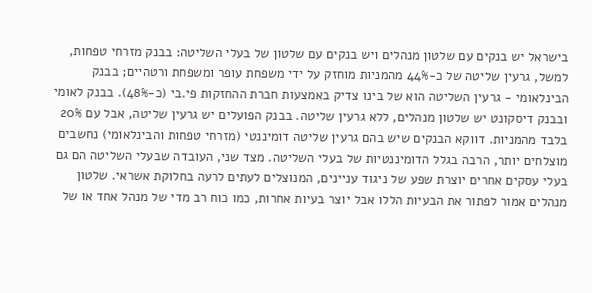בישראל יש בנקים עם שלטון מנהלים ויש בנקים עם שלטון של בעלי השליטה: בבנק מזרחי טפחות, למשל, גרעין שליטה של כ-44% מהמניות מוחזק על ידי משפחת עופר ומשפחת ורטהיים; בבנק הבינלאומי - גרעין השליטה הוא של בינו צדיק באמצעות חברת ההחזקות פי.בי (כ-48%). בבנק לאומי ובבנק דיסקונט יש שלטון מנהלים, ללא גרעין שליטה. בבנק הפועלים יש גרעין שליטה, אבל עם 20% בלבד מהמניות. דווקא הבנקים שיש בהם גרעין שליטה דומיננטי (מזרחי טפחות והבינלאומי) נחשבים מוצלחים יותר, הרבה בגלל הדומיננטיות של בעלי השליטה. מצד שני, העובדה שבעלי השליטה הם גם בעלי עסקים אחרים יוצרת שפע של ניגוד עניינים, המנוצלים לעתים לרעה בחלוקת אשראי. שלטון מנהלים אמור לפתור את הבעיות הללו אבל יוצר בעיות אחרות, כמו כוח רב מדי של מנהל אחד או של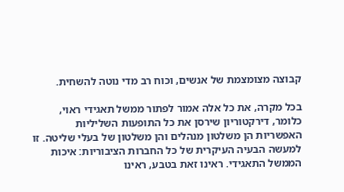קבוצה מצומצמת של אנשים, וכוח רב מדי נוטה להשחית.

בכל מקרה, את כל אלה אמור לפתור ממשל תאגידי ראוי, כלומר, דירקטוריון שירסן את כל התופעות השליליות האפשריות הן משלטון מנהלים והן משלטון של בעלי שליטה. זו למעשה הבעיה העיקרית של כל החברות הציבוריות: איכות הממשל התאגידי. ראינו זאת בטבע, ראינו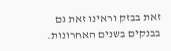זאת בבזק וראינו זאת גם בבנקים בשנים האחרונות.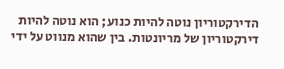הדירקטוריון נוטה להיות כנוע; הוא נוטה להיות דירקטוריון של מריונטות. בין שהוא מנווט על ידי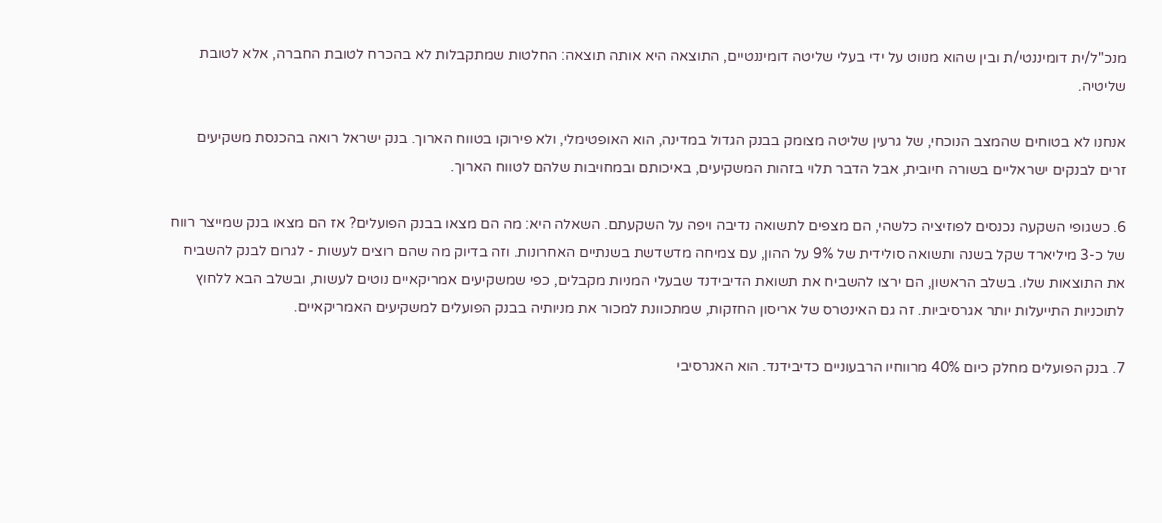מנכ"ל/ית דומיננטי/ת ובין שהוא מנווט על ידי בעלי שליטה דומיננטיים, התוצאה היא אותה תוצאה: החלטות שמתקבלות לא בהכרח לטובת החברה, אלא לטובת שליטיה.

אנחנו לא בטוחים שהמצב הנוכחי, של גרעין שליטה מצומק בבנק הגדול במדינה, הוא האופטימלי, ולא פירוקו בטווח הארוך. בנק ישראל רואה בהכנסת משקיעים זרים לבנקים ישראליים בשורה חיובית, אבל הדבר תלוי בזהות המשקיעים, באיכותם ובמחויבות שלהם לטווח הארוך.

6. כשגופי השקעה נכנסים לפוזיציה כלשהי, הם מצפים לתשואה נדיבה ויפה על השקעתם. השאלה היא: מה הם מצאו בבנק הפועלים? אז הם מצאו בנק שמייצר רווח של כ-3 מיליארד שקל בשנה ותשואה סולידית של 9% על ההון, עם צמיחה מדשדשת בשנתיים האחרונות. וזה בדיוק מה שהם רוצים לעשות - לגרום לבנק להשביח את התוצאות שלו. בשלב הראשון, הם ירצו להשביח את תשואת הדיבידנד שבעלי המניות מקבלים, כפי שמשקיעים אמריקאיים נוטים לעשות, ובשלב הבא ללחוץ לתוכניות התייעלות יותר אגרסיביות. זה גם האינטרס של אריסון החזקות, שמתכוונת למכור את מניותיה בבנק הפועלים למשקיעים האמריקאיים.

7. בנק הפועלים מחלק כיום 40% מרווחיו הרבעוניים כדיבידנד. הוא האגרסיבי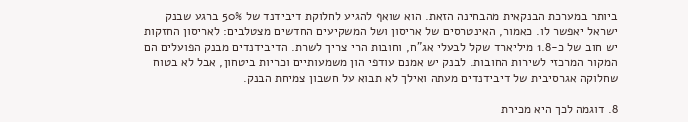ביותר במערכת הבנקאית מהבחינה הזאת. הוא שואף להגיע לחלוקת דיבידנד של 50% ברגע שבנק ישראל יאפשר לו. כאמור, האינטרסים של אריסון ושל המשקיעים החדשים מצטלבים: לאריסון החזקות יש חוב של כ-1.8 מיליארד שקל לבעלי אג"ח, וחובות הרי צריך לשרת. הדיבידנדים מבנק הפועלים הם המקור המרכזי לשירות החובות. לבנק יש אמנם עודפי הון משמעותיים וכריות ביטחון, אבל לא בטוח שחלוקה אגרסיבית של דיבידנדים מעתה ואילך לא תבוא על חשבון צמיחת הבנק.

8. דוגמה לכך היא מכירת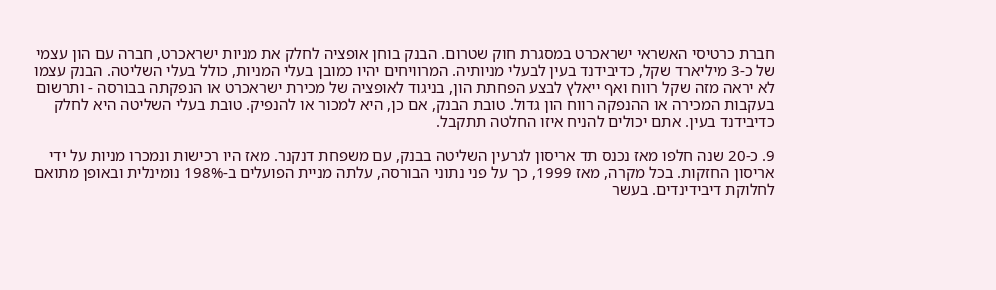חברת כרטיסי האשראי ישראכרט במסגרת חוק שטרום. הבנק בוחן אופציה לחלק את מניות ישראכרט, חברה עם הון עצמי של כ-3 מיליארד שקל, כדיבידנד בעין לבעלי מניותיה. המרוויחים יהיו כמובן בעלי המניות, כולל בעלי השליטה. הבנק עצמו לא יראה מזה שקל רווח ואף ייאלץ לבצע הפחתת הון, בניגוד לאופציה של מכירת ישראכרט או הנפקתה בבורסה - ותרשום בעקבות המכירה או ההנפקה רווח הון גדול. טובת הבנק, אם כן, היא למכור או להנפיק. טובת בעלי השליטה היא לחלק כדיבידנד בעין. אתם יכולים להניח איזו החלטה תתקבל.

9. כ-20 שנה חלפו מאז נכנס תד אריסון לגרעין השליטה בבנק, עם משפחת דנקנר. מאז היו רכישות ונמכרו מניות על ידי אריסון החזקות. בכל מקרה, מאז 1999, כך על פני נתוני הבורסה, עלתה מניית הפועלים ב-198% נומינלית ובאופן מתואם לחלוקת דיבידינדים. בעשר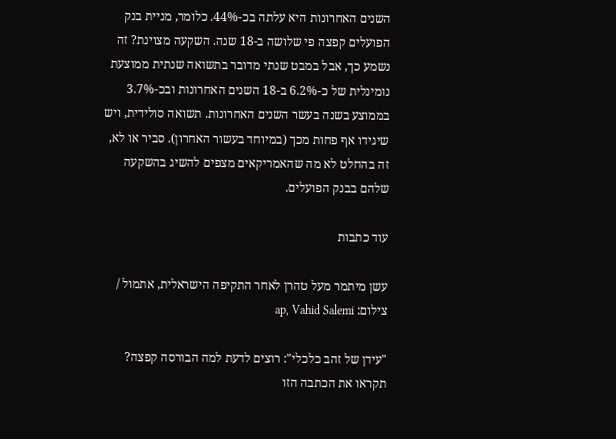השנים האחרונות היא עלתה בכ-44%. כלומר, מניית בנק הפועלים קפצה פי שלושה ב-18 שנה. השקעה מצוינת? זה נשמע כך, אבל במבט שנתי מדובר בתשואה שנתית ממוצעת נומינלית של כ-6.2% ב-18 השנים האחרונות ובכ-3.7% בממוצע בשנה בעשר השנים האחרונות. תשואה סולידית, ויש שיגידו אף פחות מכך (במיוחד בעשור האחרון). סביר או לא, זה בהחלט לא מה שהאמריקאים מצפים להשיג בהשקעה שלהם בבנק הפועלים.

עוד כתבות

עשן מיתמר מעל טהרן לאחר התקיפה הישראלית, אתמול / צילום: ap, Vahid Salemi

"עידן של זהב כלכלי": רוצים לדעת למה הבורסה קפצה? תקראו את הכתבה הזו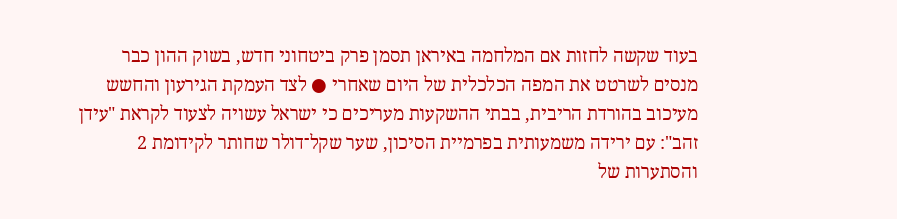בעוד שקשה לחזות אם המלחמה באיראן תסמן פרק ביטחוני חדש, בשוק ההון כבר מנסים לשרטט את המפה הכלכלית של היום שאחרי ● לצד העמקת הגירעון והחשש מעיכוב בהורדת הריבית, בבתי ההשקעות מעריכים כי ישראל עשויה לצעוד לקראת "עידן זהב": עם ירידה משמעותית בפרמיית הסיכון, שער שקל־דולר שחותר לקידומת 2 והסתערות של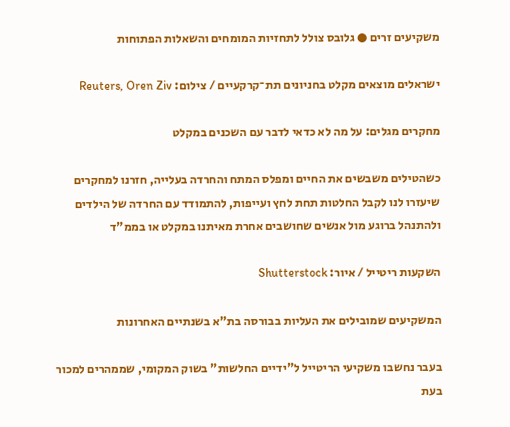משקיעים זרים ● גלובס צולל לתחזיות המומחים והשאלות הפתוחות

ישראלים מוצאים מקלט בחניונים תת־קרקעיים / צילום: Reuters, Oren Ziv

מחקרים מגלים: על מה לא כדאי לדבר עם השכנים במקלט

כשהטילים משבשים את החיים ומפלס המתח והחרדה בעלייה, חזרנו למחקרים שיעזרו לנו לקבל החלטות תחת לחץ ועייפות, להתמודד עם החרדה של הילדים ולהתנהל ברוגע מול אנשים שחושבים אחרת מאיתנו במקלט או בממ"ד

השקעות ריטייל / איור: Shutterstock

המשקיעים שמובילים את העליות בבורסה בת"א בשנתיים האחרונות

בעבר נחשבו משקיעי הריטייל ל"ידיים החלשות" בשוק המקומי, שממהרים למכור בעת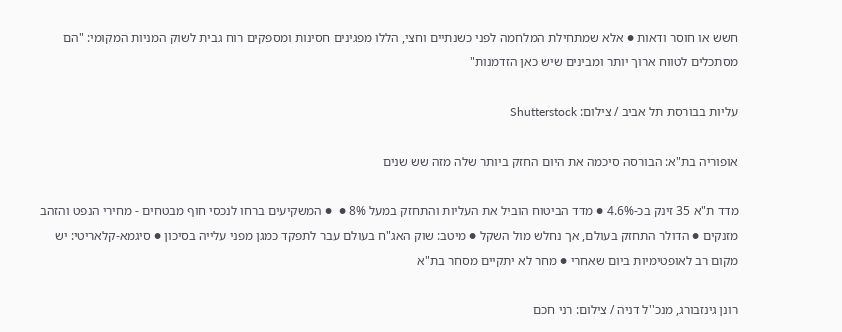חשש או חוסר ודאות ● אלא שמתחילת המלחמה לפני כשנתיים וחצי, הללו מפגינים חסינות ומספקים רוח גבית לשוק המניות המקומי: "הם מסתכלים לטווח ארוך יותר ומבינים שיש כאן הזדמנות"

עליות בבורסת תל אביב / צילום: Shutterstock

אופוריה בת"א: הבורסה סיכמה את היום החזק ביותר שלה מזה שש שנים

מדד ת"א 35 זינק בכ-4.6% ● מדד הביטוח הוביל את העליות והתחזק במעל 8% ●  ● המשקיעים ברחו לנכסי חוף מבטחים - מחירי הנפט והזהב מזנקים ● הדולר התחזק בעולם, אך נחלש מול השקל ● מיטב: שוק האג"ח בעולם עבר לתפקד כמגן מפני עלייה בסיכון ● סיגמא-קלאריטי: יש מקום רב לאופטימיות ביום שאחרי ● מחר לא יתקיים מסחר בת"א

רונן גינזבורג, מנכ''ל דניה / צילום: רני חכם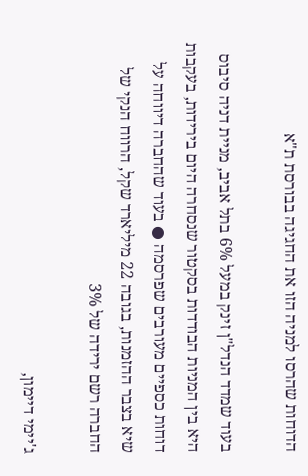הדוחות שהרסו למניה הזו את החגיגה בבורסת ת"א

בעוד שמדד הנדל"ן זינק במעל 6% בתל אביב, מניית דניה סיבוס היא בין המניות הבודדות בסקטור שנסחרה היום בירידות, בעקבות דוחות כספיים מעורבים שפרסמה ● בעוד שהחברה דיווחה על שיא בצבר ההזמנות, בגובה 22 מיליארד שקל, הרווח הנקי של החברה רשם ירידה של 3%

ג'יימי דיימון,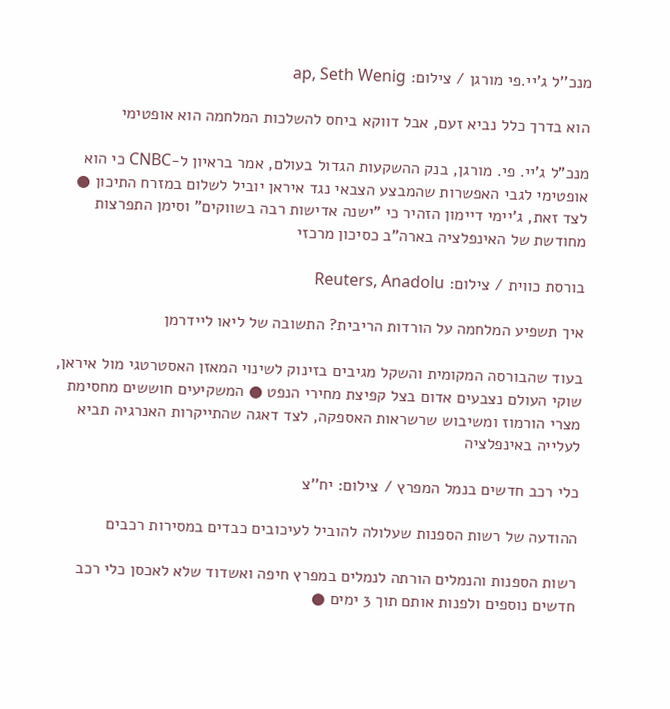מנכ''ל ג'יי.פי מורגן / צילום: ap, Seth Wenig

הוא בדרך כלל נביא זעם, אבל דווקא ביחס להשלכות המלחמה הוא אופטימי

מנכ"ל ג'יי. פי. מורגן, בנק ההשקעות הגדול בעולם, אמר בראיון ל-CNBC כי הוא אופטימי לגבי האפשרות שהמבצע הצבאי נגד איראן יוביל לשלום במזרח התיכון ● לצד זאת, ג'יימי דיימון הזהיר כי "ישנה אדישות רבה בשווקים" וסימן התפרצות מחודשת של האינפלציה בארה"ב כסיכון מרכזי

בורסת כווית / צילום: Reuters, Anadolu

איך תשפיע המלחמה על הורדות הריבית? התשובה של ליאו ליידרמן

בעוד שהבורסה המקומית והשקל מגיבים בזינוק לשינוי המאזן האסטרטגי מול איראן, שוקי העולם נצבעים אדום בצל קפיצת מחירי הנפט ● המשקיעים חוששים מחסימת מצרי הורמוז ומשיבוש שרשראות האספקה, לצד דאגה שהתייקרות האנרגיה תביא לעלייה באינפלציה

כלי רכב חדשים בנמל המפרץ / צילום: יח''צ

ההודעה של רשות הספנות שעלולה להוביל לעיכובים כבדים במסירות רכבים

רשות הספנות והנמלים הורתה לנמלים במפרץ חיפה ואשדוד שלא לאכסן כלי רכב חדשים נוספים ולפנות אותם תוך 3 ימים ●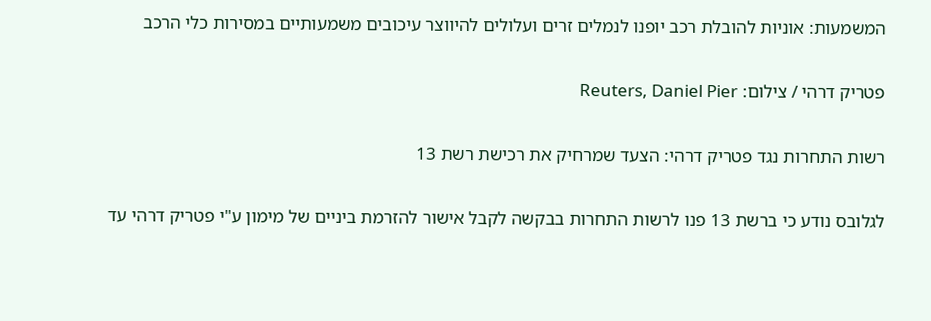המשמעות: אוניות להובלת רכב יופנו לנמלים זרים ועלולים להיווצר עיכובים משמעותיים במסירות כלי הרכב

פטריק דרהי / צילום: Reuters, Daniel Pier

רשות התחרות נגד פטריק דרהי: הצעד שמרחיק את רכישת רשת 13

לגלובס נודע כי ברשת 13 פנו לרשות התחרות בבקשה לקבל אישור להזרמת ביניים של מימון ע"י פטריק דרהי עד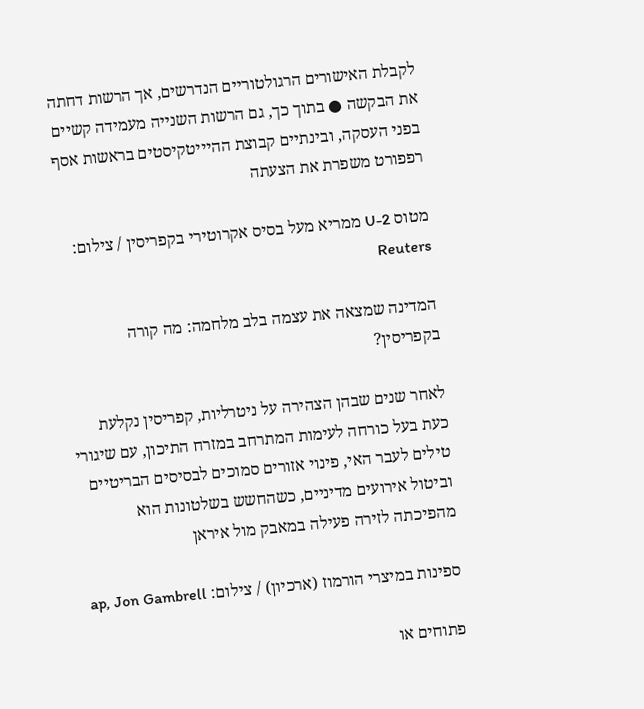לקבלת האישורים הרגולטוריים הנדרשים, אך הרשות דחתה את הבקשה ● בתוך כך, גם הרשות השנייה מעמידה קשיים בפני העסקה, ובינתיים קבוצת ההיייטקיסטים בראשות אסף רפפורט משפרת את הצעתה

מטוס U-2 ממריא מעל בסיס אקרוטירי בקפריסין / צילום: Reuters

המדינה שמצאה את עצמה בלב מלחמה: מה קורה בקפריסין?

לאחר שנים שבהן הצהירה על ניטרליות, קפריסין נקלעת כעת בעל כורחה לעימות המתרחב במזרח התיכון, עם שיגורי טילים לעבר האי, פינוי אזורים סמוכים לבסיסים הבריטיים וביטול אירועים מדיניים, כשהחשש בשלטונות הוא מהפיכתה לזירה פעילה במאבק מול איראן

ספינות במיצרי הורמוז (ארכיון) / צילום: ap, Jon Gambrell

פתוחים או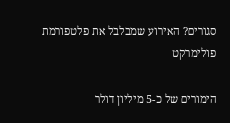סגורים? האירוע שמבלבל את פלטפורמת פולימרקט

הימורים של כ-5 מיליון דולר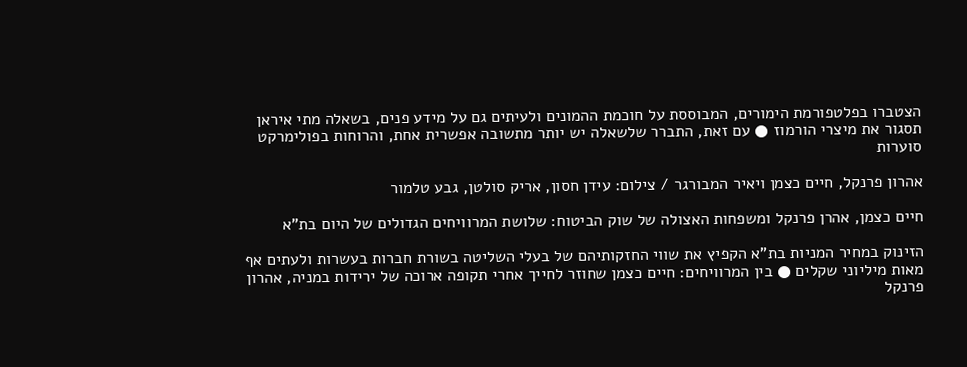הצטברו בפלטפורמת הימורים, המבוססת על חוכמת ההמונים ולעיתים גם על מידע פנים, בשאלה מתי איראן תסגור את מיצרי הורמוז ● עם זאת, התברר שלשאלה יש יותר מתשובה אפשרית אחת, והרוחות בפולימרקט סוערות

אהרון פרנקל, חיים כצמן ויאיר המבורגר / צילום: עידן חסון, אריק סולטן, גבע טלמור

חיים כצמן, אהרן פרנקל ומשפחות האצולה של שוק הביטוח: שלושת המרוויחים הגדולים של היום בת"א

הזינוק במחיר המניות בת"א הקפיץ את שווי החזקותיהם של בעלי השליטה בשורת חברות בעשרות ולעתים אף מאות מיליוני שקלים ● בין המרוויחים: חיים כצמן שחוזר לחייך אחרי תקופה ארוכה של ירידות במניה, אהרון פרנקל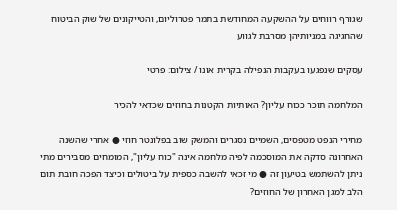שגורף רווחים על ההשקעה המחודשת בתמר פטרוליום, והטייקונים של שוק הביטוח שהחגיגה במניותיהן מסרבת לגווע

עסקים שנפגעו בעקבות הנפילה בקרית אונו / צילום: פרטי

המלחמה תוכר ככוח עליון? האותיות הקטנות בחוזים שכדאי להכיר

מחירי הנפט מטפסים, השמיים נסגרים והמשק שוב בפלונטר חוזי ● אחרי שהשנה האחרונה סדקה את המוסכמה לפיה מלחמה אינה "כוח עליון", המומחים מסבירים מתי ניתן להשתמש בטיעון זה ● מי זכאי להשבה כספית על ביטולים וכיצד הפכה חובת תום הלב למגן האחרון של החוזים?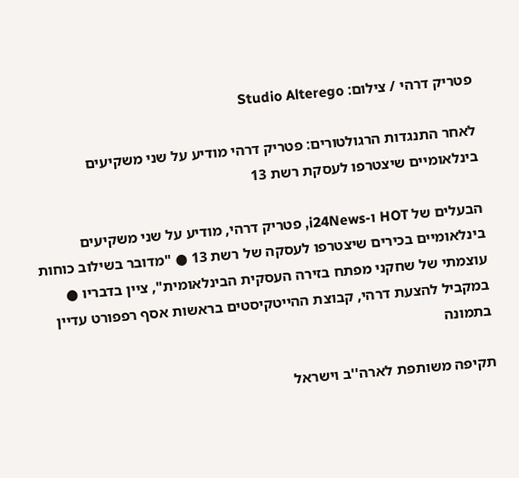פטריק דרהי / צילום: Studio Alterego

לאחר התנגדות הרגולטורים: פטריק דרהי מודיע על שני משקיעים בינלאומיים שיצטרפו לעסקת רשת 13

הבעלים של HOT ו-i24News, פטריק דרהי, מודיע על שני משקיעים בינלאומיים בכירים שיצטרפו לעסקה של רשת 13 ● "מדובר בשילוב כוחות עוצמתי של שחקני מפתח בזירה העסקית הבינלאומית", ציין בדבריו ● במקביל להצעת דרהי, קבוצת ההייטקיסטים בראשות אסף רפפורט עדיין בתמונה

תקיפה משותפת לארה''ב וישראל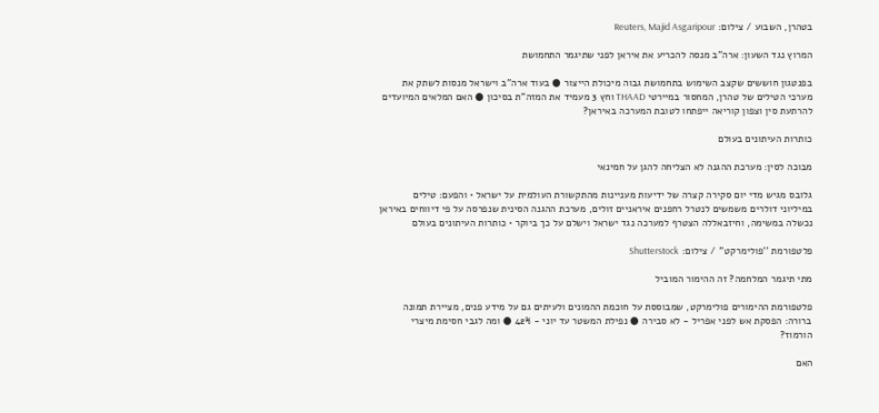בטהרן, השבוע / צילום: Reuters, Majid Asgaripour

המרוץ נגד השעון: ארה"ב מנסה להכריע את איראן לפני שתיגמר התחמושת

בפנטגון חוששים שקצב השימוש בתחמושת גבוה מיכולת הייצור ● בעוד ארה"ב וישראל מנסות לשתק את מערכי הטילים של טהרן, המחסור במיירטי THAAD וחץ 3 מעמיד את המזה"ת בסיכון ● האם המלאים המיועדים להרתעת סין וצפון קוריאה ייפתחו לטובת המערכה באיראן?

כותרות העיתונים בעולם

מבוכה לסין: מערכת ההגנה לא הצליחה להגן על חמינאי

גלובס מגיש מדי יום סקירה קצרה של ידיעות מעניינות מהתקשורת העולמית על ישראל • והפעם: טילים במיליוני דולרים משמשים לנטרל רחפנים איראניים זולים, מערכת ההגנה הסינית שנפרסה על פי דיווחים באיראן נכשלה במשימה, וחיזבאללה הצטרף למערכה נגד ישראל וישלם על כך ביוקר • כותרות העיתונים בעולם

פלטפורמת ''פולימרקט'' / צילום: Shutterstock

מתי תיגמר המלחמה? זה ההימור המוביל

פלטפורמת ההימורים פולימרקט, שמבוססת על חוכמת ההמונים ולעיתים גם על מידע פנים, מציירת תמונה ברורה: הפסקת אש לפני אפריל - לא סבירה ● נפילת המשטר עד יוני - 42% ● ומה לגבי חסימת מיצרי הורמוז?

האם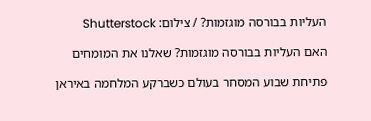העליות בבורסה מוגזמות? / צילום: Shutterstock

האם העליות בבורסה מוגזמות? שאלנו את המומחים

פתיחת שבוע המסחר בעולם כשברקע המלחמה באיראן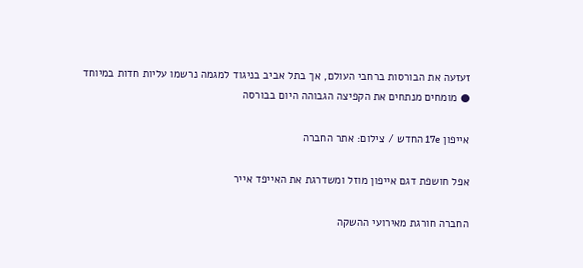זעזעה את הבורסות ברחבי העולם, אך בתל אביב בניגוד למגמה נרשמו עליות חדות במיוחד ● מומחים מנתחים את הקפיצה הגבוהה היום בבורסה

אייפון 17e החדש / צילום: אתר החברה

אפל חושפת דגם אייפון מוזל ומשדרגת את האייפד אייר

החברה חורגת מאירועי ההשקה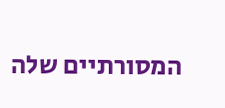המסורתיים שלה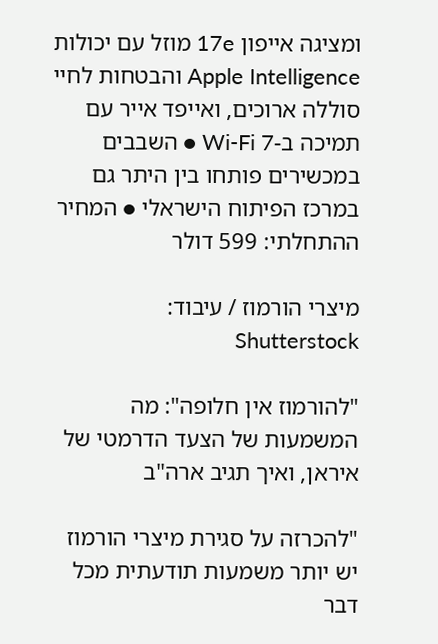ומציגה אייפון 17e מוזל עם יכולות Apple Intelligence והבטחות לחיי סוללה ארוכים, ואייפד אייר עם תמיכה ב-Wi-Fi 7 ● השבבים במכשירים פותחו בין היתר גם במרכז הפיתוח הישראלי ● המחיר ההתחלתי: 599 דולר

מיצרי הורמוז / עיבוד: Shutterstock

"להורמוז אין חלופה": מה המשמעות של הצעד הדרמטי של איראן, ואיך תגיב ארה"ב

"להכרזה על סגירת מיצרי הורמוז יש יותר משמעות תודעתית מכל דבר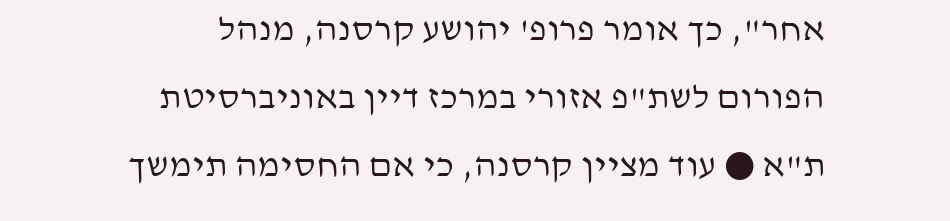אחר", כך אומר פרופ' יהושע קרסנה, מנהל הפורום לשת"פ אזורי במרכז דיין באוניברסיטת ת"א ● עוד מציין קרסנה, כי אם החסימה תימשך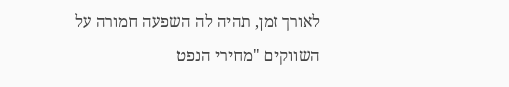לאורך זמן, תהיה לה השפעה חמורה על השווקים "מחירי הנפט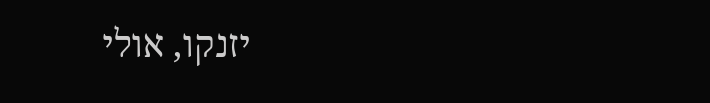יזנקו, אולי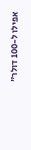אפילו ל-100 דולר"